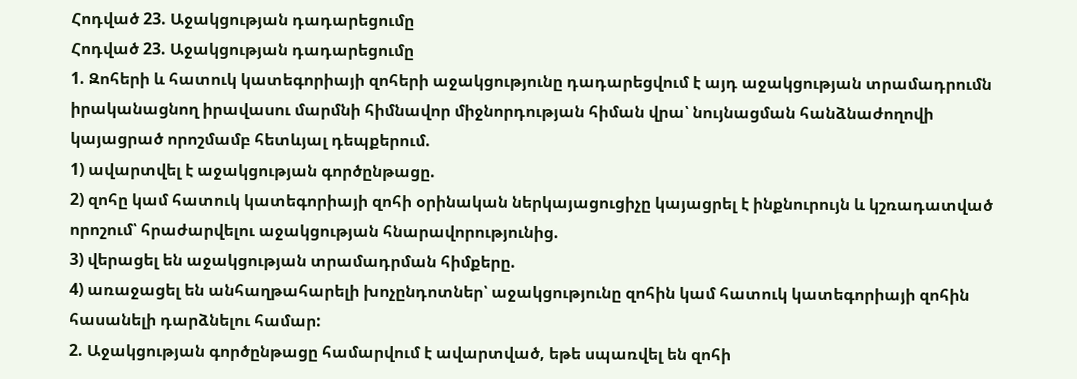Հոդված 23. Աջակցության դադարեցումը
Հոդված 23. Աջակցության դադարեցումը
1. Զոհերի և հատուկ կատեգորիայի զոհերի աջակցությունը դադարեցվում է այդ աջակցության տրամադրումն իրականացնող իրավասու մարմնի հիմնավոր միջնորդության հիման վրա՝ նույնացման հանձնաժողովի կայացրած որոշմամբ հետևյալ դեպքերում.
1) ավարտվել է աջակցության գործընթացը.
2) զոհը կամ հատուկ կատեգորիայի զոհի օրինական ներկայացուցիչը կայացրել է ինքնուրույն և կշռադատված որոշում՝ հրաժարվելու աջակցության հնարավորությունից.
3) վերացել են աջակցության տրամադրման հիմքերը.
4) առաջացել են անհաղթահարելի խոչընդոտներ՝ աջակցությունը զոհին կամ հատուկ կատեգորիայի զոհին հասանելի դարձնելու համար:
2. Աջակցության գործընթացը համարվում է ավարտված, եթե սպառվել են զոհի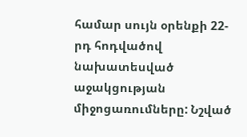համար սույն օրենքի 22-րդ հոդվածով նախատեսված աջակցության միջոցառումները: Նշված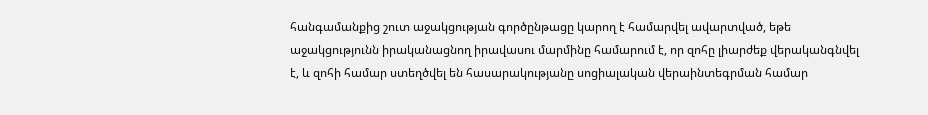հանգամանքից շուտ աջակցության գործընթացը կարող է համարվել ավարտված, եթե աջակցությունն իրականացնող իրավասու մարմինը համարում է, որ զոհը լիարժեք վերականգնվել է, և զոհի համար ստեղծվել են հասարակությանը սոցիալական վերաինտեգրման համար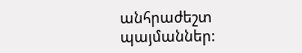անհրաժեշտ պայմաններ: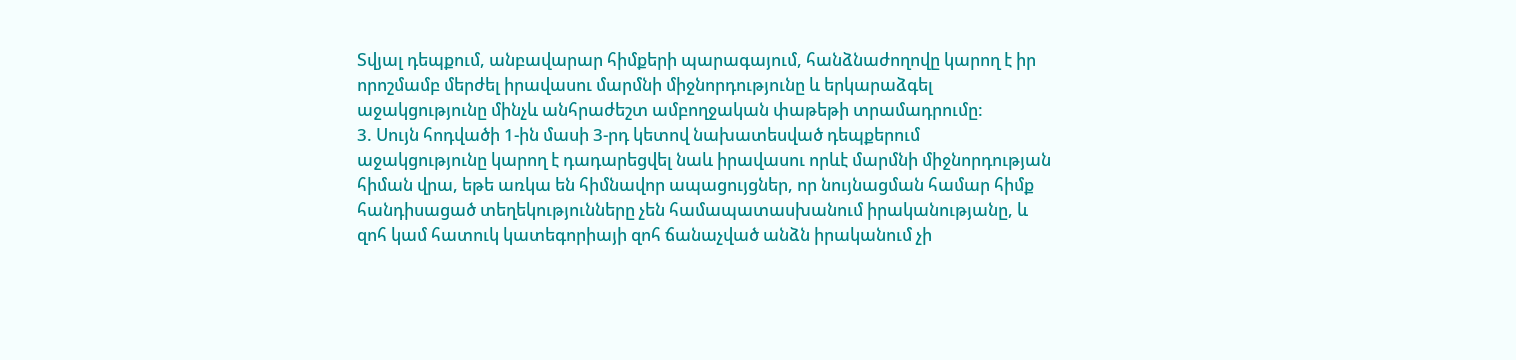Տվյալ դեպքում, անբավարար հիմքերի պարագայում, հանձնաժողովը կարող է իր որոշմամբ մերժել իրավասու մարմնի միջնորդությունը և երկարաձգել աջակցությունը մինչև անհրաժեշտ ամբողջական փաթեթի տրամադրումը:
3. Սույն հոդվածի 1-ին մասի 3-րդ կետով նախատեսված դեպքերում աջակցությունը կարող է դադարեցվել նաև իրավասու որևէ մարմնի միջնորդության հիման վրա, եթե առկա են հիմնավոր ապացույցներ, որ նույնացման համար հիմք հանդիսացած տեղեկությունները չեն համապատասխանում իրականությանը, և զոհ կամ հատուկ կատեգորիայի զոհ ճանաչված անձն իրականում չի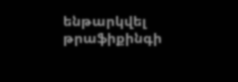ենթարկվել թրաֆիքինգի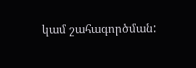կամ շահագործման: